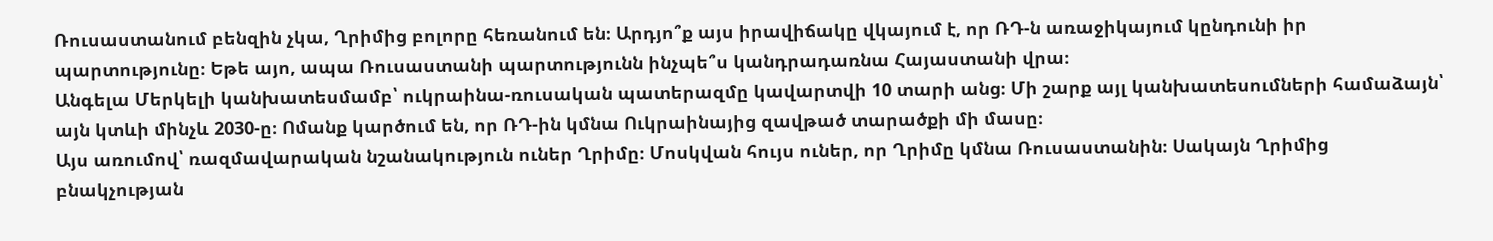Ռուսաստանում բենզին չկա, Ղրիմից բոլորը հեռանում են։ Արդյո՞ք այս իրավիճակը վկայում է, որ ՌԴ-ն առաջիկայում կընդունի իր պարտությունը։ Եթե այո, ապա Ռուսաստանի պարտությունն ինչպե՞ս կանդրադառնա Հայաստանի վրա։
Անգելա Մերկելի կանխատեսմամբ՝ ուկրաինա-ռուսական պատերազմը կավարտվի 10 տարի անց։ Մի շարք այլ կանխատեսումների համաձայն՝ այն կտևի մինչև 2030-ը։ Ոմանք կարծում են, որ ՌԴ-ին կմնա Ուկրաինայից զավթած տարածքի մի մասը։
Այս առումով՝ ռազմավարական նշանակություն ուներ Ղրիմը։ Մոսկվան հույս ուներ, որ Ղրիմը կմնա Ռուսաստանին։ Սակայն Ղրիմից բնակչության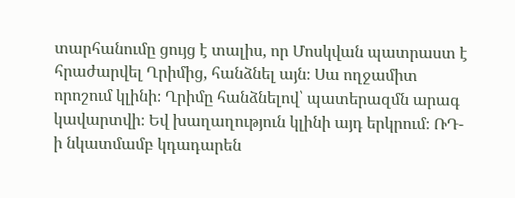տարհանումը ցույց է տալիս, որ Մոսկվան պատրաստ է հրաժարվել Ղրիմից, հանձնել այն։ Սա ողջամիտ որոշում կլինի։ Ղրիմը հանձնելով՝ պատերազմն արագ կավարտվի։ Եվ խաղաղություն կլինի այդ երկրում։ ՌԴ-ի նկատմամբ կդադարեն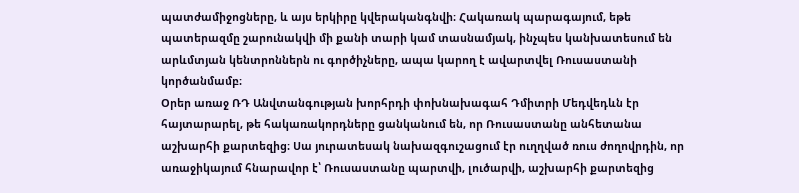պատժամիջոցները, և այս երկիրը կվերականգնվի։ Հակառակ պարագայում, եթե պատերազմը շարունակվի մի քանի տարի կամ տասնամյակ, ինչպես կանխատեսում են արևմտյան կենտրոններն ու գործիչները, ապա կարող է ավարտվել Ռուսաստանի կործանմամբ։
Օրեր առաջ ՌԴ Անվտանգության խորհրդի փոխնախագահ Դմիտրի Մեդվեդևն էր
հայտարարել, թե հակառակորդները ցանկանում են, որ Ռուսաստանը անհետանա աշխարհի քարտեզից։ Սա յուրատեսակ նախազգուշացում էր ուղղված ռուս ժողովրդին, որ առաջիկայում հնարավոր է՝ Ռուսաստանը պարտվի, լուծարվի, աշխարհի քարտեզից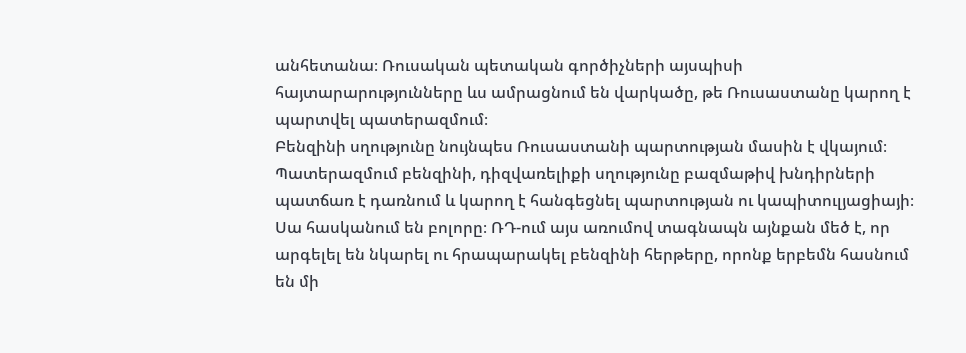անհետանա։ Ռուսական պետական գործիչների այսպիսի հայտարարությունները ևս ամրացնում են վարկածը, թե Ռուսաստանը կարող է պարտվել պատերազմում։
Բենզինի սղությունը նույնպես Ռուսաստանի պարտության մասին է վկայում։ Պատերազմում բենզինի, դիզվառելիքի սղությունը բազմաթիվ խնդիրների պատճառ է դառնում և կարող է հանգեցնել պարտության ու կապիտուլյացիայի։ Սա հասկանում են բոլորը։ ՌԴ-ում այս առումով տագնապն այնքան մեծ է, որ արգելել են նկարել ու հրապարակել բենզինի հերթերը, որոնք երբեմն հասնում են մի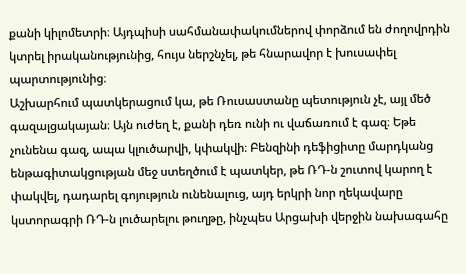քանի կիլոմետրի։ Այդպիսի սահմանափակումներով փորձում են ժողովրդին կտրել իրականությունից, հույս ներշնչել, թե հնարավոր է խուսափել պարտությունից։
Աշխարհում պատկերացում կա, թե Ռուսաստանը պետություն չէ, այլ մեծ գազալցակայան։ Այն ուժեղ է, քանի դեռ ունի ու վաճառում է գազ։ Եթե չունենա գազ, ապա կլուծարվի, կփակվի։ Բենզինի դեֆիցիտը մարդկանց ենթագիտակցության մեջ ստեղծում է պատկեր, թե ՌԴ-ն շուտով կարող է փակվել, դադարել գոյություն ունենալուց, այդ երկրի նոր ղեկավարը կստորագրի ՌԴ-ն լուծարելու թուղթը, ինչպես Արցախի վերջին նախագահը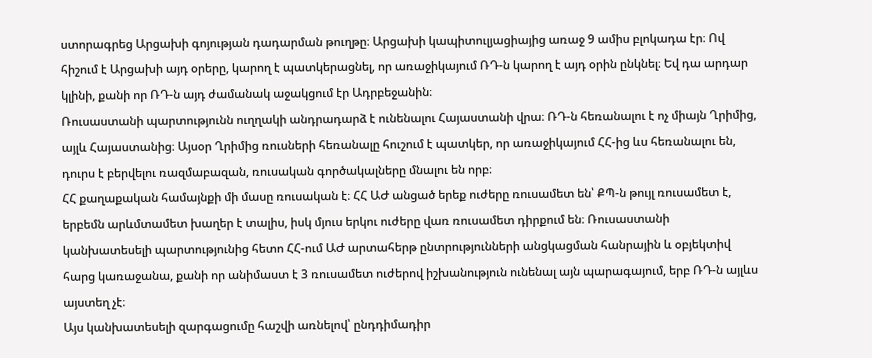ստորագրեց Արցախի գոյության դադարման թուղթը։ Արցախի կապիտուլյացիայից առաջ 9 ամիս բլոկադա էր։ Ով հիշում է Արցախի այդ օրերը, կարող է պատկերացնել, որ առաջիկայում ՌԴ-ն կարող է այդ օրին ընկնել։ Եվ դա արդար կլինի, քանի որ ՌԴ-ն այդ ժամանակ աջակցում էր Ադրբեջանին։
Ռուսաստանի պարտությունն ուղղակի անդրադարձ է ունենալու Հայաստանի վրա։ ՌԴ-ն հեռանալու է ոչ միայն Ղրիմից, այլև Հայաստանից։ Այսօր Ղրիմից ռուսների հեռանալը հուշում է պատկեր, որ առաջիկայում ՀՀ-ից ևս հեռանալու են, դուրս է բերվելու ռազմաբազան, ռուսական գործակալները մնալու են որբ։
ՀՀ քաղաքական համայնքի մի մասը ռուսական է։ ՀՀ ԱԺ անցած երեք ուժերը ռուսամետ են՝ ՔՊ-ն թույլ ռուսամետ է, երբեմն արևմտամետ խաղեր է տալիս, իսկ մյուս երկու ուժերը վառ ռուսամետ դիրքում են։ Ռուսաստանի կանխատեսելի պարտությունից հետո ՀՀ-ում ԱԺ արտահերթ ընտրությունների անցկացման հանրային և օբյեկտիվ հարց կառաջանա, քանի որ անիմաստ է 3 ռուսամետ ուժերով իշխանություն ունենալ այն պարագայում, երբ ՌԴ-ն այլևս այստեղ չէ։
Այս կանխատեսելի զարգացումը հաշվի առնելով՝ ընդդիմադիր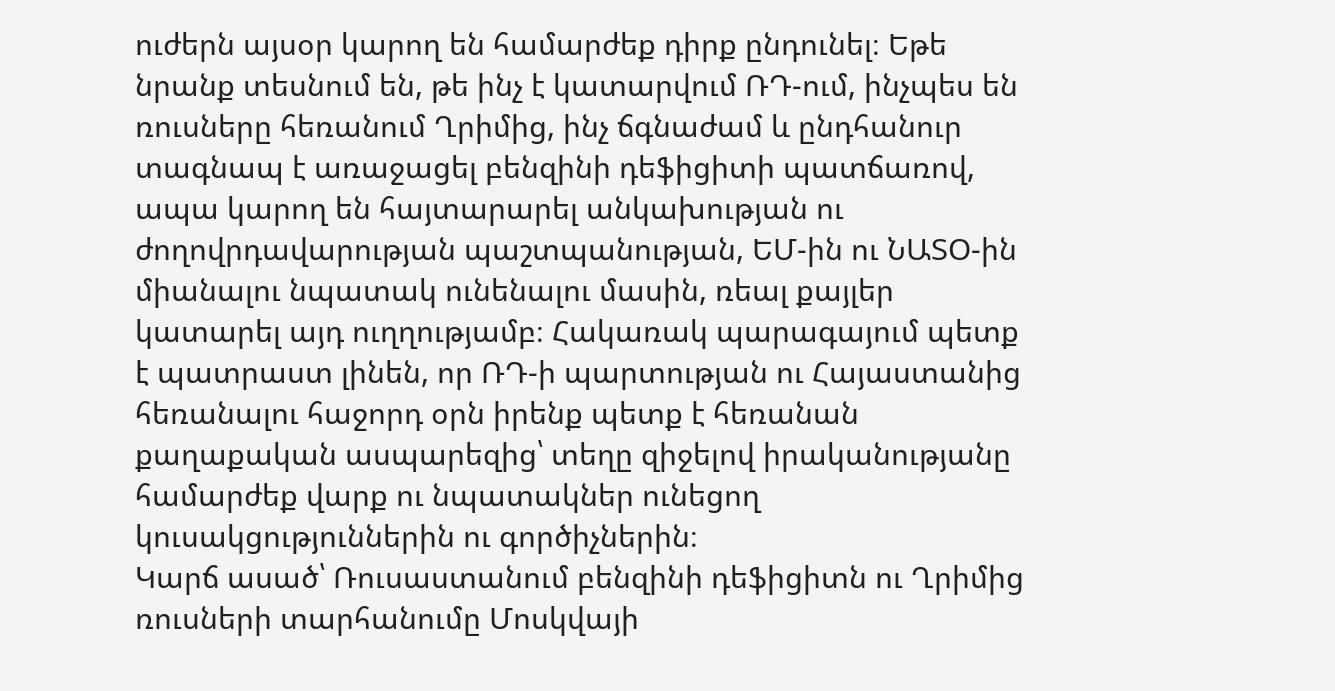ուժերն այսօր կարող են համարժեք դիրք ընդունել։ Եթե նրանք տեսնում են, թե ինչ է կատարվում ՌԴ-ում, ինչպես են ռուսները հեռանում Ղրիմից, ինչ ճգնաժամ և ընդհանուր տագնապ է առաջացել բենզինի դեֆիցիտի պատճառով, ապա կարող են հայտարարել անկախության ու ժողովրդավարության պաշտպանության, ԵՄ-ին ու ՆԱՏՕ-ին միանալու նպատակ ունենալու մասին, ռեալ քայլեր կատարել այդ ուղղությամբ։ Հակառակ պարագայում պետք է պատրաստ լինեն, որ ՌԴ-ի պարտության ու Հայաստանից հեռանալու հաջորդ օրն իրենք պետք է հեռանան քաղաքական ասպարեզից՝ տեղը զիջելով իրականությանը համարժեք վարք ու նպատակներ ունեցող կուսակցություններին ու գործիչներին։
Կարճ ասած՝ Ռուսաստանում բենզինի դեֆիցիտն ու Ղրիմից ռուսների տարհանումը Մոսկվայի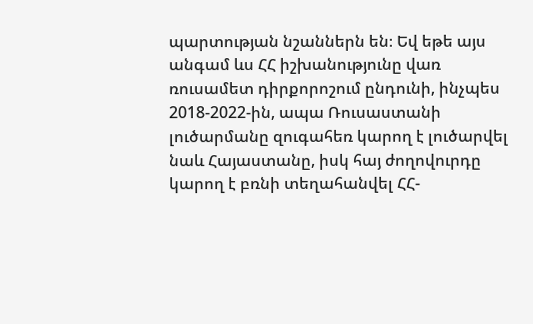պարտության նշաններն են։ Եվ եթե այս անգամ ևս ՀՀ իշխանությունը վառ ռուսամետ դիրքորոշում ընդունի, ինչպես 2018-2022-ին, ապա Ռուսաստանի լուծարմանը զուգահեռ կարող է լուծարվել նաև Հայաստանը, իսկ հայ ժողովուրդը կարող է բռնի տեղահանվել ՀՀ-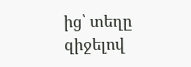ից՝ տեղը զիջելով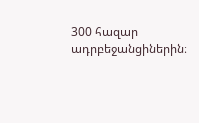300 հազար ադրբեջանցիներին։